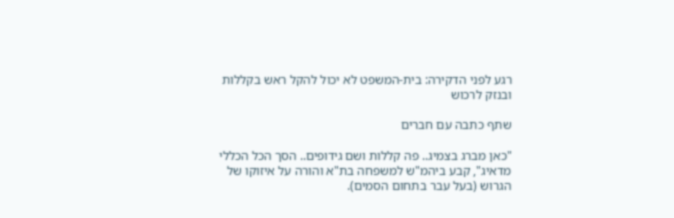רגע לפני הדקירה: בית-המשפט לא יכול להקל ראש בקללות ובנזק לרכוש

שתף כתבה עם חברים

"כאן מברג בצמיג.. פה קללות ושם גידופים.. הסך הכל הכללי מדאיג", קבע ביהמ"ש למשפחה בת"א והורה על איזוקו של הגרוש (בעל עבר בתחום הסמים).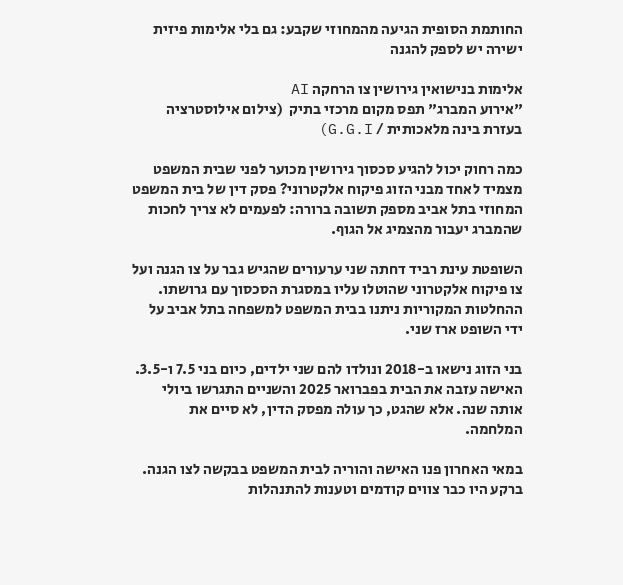החותמת הסופית הגיעה מהמחוזי שקבע: גם בלי אלימות פיזית ישירה יש לספק להגנה

אלימות בנישואין גירושין צו הרחקה AI
"אירוע המברג" תפס מקום מרכזי בתיק  (צילום אילוסטרציה בעזרת בינה מלאכותית / G.G.I)

כמה רחוק יכול להגיע סכסוך גירושין מכוער לפני שבית המשפט מצמיד לאחד מבני הזוג פיקוח אלקטרוני? פסק דין של בית המשפט המחוזי בתל אביב מספק תשובה ברורה: לפעמים לא צריך לחכות שהמברג יעבור מהצמיג אל הגוף.

השופטת עינת רביד דחתה שני ערעורים שהגיש גבר על צו הגנה ועל צו פיקוח אלקטרוני שהוטלו עליו במסגרת הסכסוך עם גרושתו. ההחלטות המקוריות ניתנו בבית המשפט למשפחה בתל אביב על ידי השופט ארז שני.

בני הזוג נישאו ב-2018 ונולדו להם שני ילדים, כיום בני 7.5 ו-3.5. האישה עזבה את הבית בפברואר 2025 והשניים התגרשו ביולי אותה שנה. אלא שהגט, כך עולה מפסק הדין, לא סיים את המלחמה.

במאי האחרון פנו האישה והוריה לבית המשפט בבקשה לצו הגנה. ברקע היו כבר צווים קודמים וטענות להתנהלות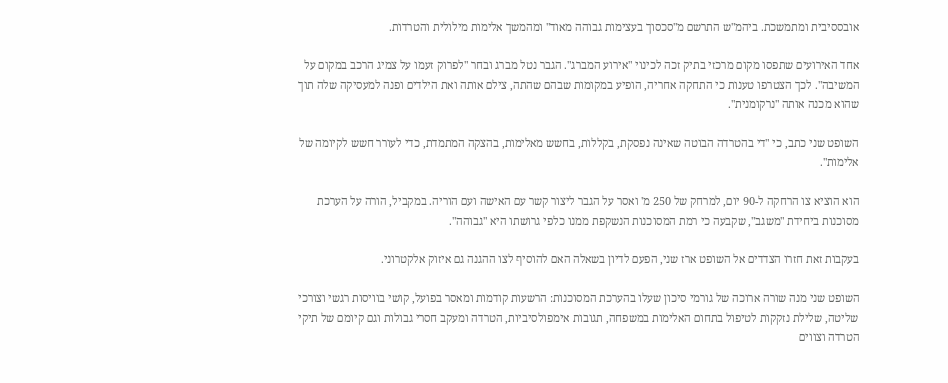אובססיבית ומתמשכת. ביהמ"ש התרשם מ"סכסוך בעצימות גבוהה מאוד" ומהמשך אלימות מילולית והטרדות.

אחד האירועים שתפסו מקום מרכזי בתיק זכה לכינוי "אירוע המברג". הגבר נטל מברג ובחר "לפרוק זעמו על צמיג הרכב במקום על המשיבה". לכך הצטרפו טענות כי התחקה אחריה, הופיע במקומות שבהם שהתה, צילם אותה ואת הילדים ופנה למעסיקה שלה תוך שהוא מכנה אותה "נרקומנית".

השופט שני כתב, כי "די בהטרדה הבוטה שאינה נפסקת, בקללות, בחשש מאלימות, בהצקה המתמדת, כדי לעורר חשש לקיומה של אלימות".

הוא הוציא צו הרחקה ל-90 יום, למרחק של 250 מ' ואסר על הגבר ליצור קשר עם האישה ועם הוריה. במקביל, הורה על הערכת מסוכנות ביחידת "משגב", שקבעה כי רמת המסוכנות הנשקפת ממנו כלפי גרושתו היא "גבוהה".

בעקבות זאת חזרו הצדדים אל השופט ארז שני, הפעם לדיון בשאלה האם להוסיף לצו ההגנה גם איזוק אלקטרוני.

השופט שני מנה שורה ארוכה של גורמי סיכון שעלו בהערכת המסוכנות: הרשעות קודמות ומאסר בפועל, קושי בוויסות רגשי וצורכי שליטה, שלילת נזקקות לטיפול בתחום האלימות במשפחה, תגובות אימפולסיביות, הטרדה ומעקב חסרי גבולות וגם קיומם של תיקי הטרדה וצווים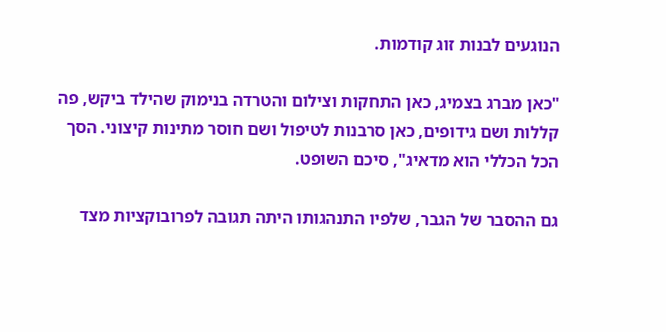הנוגעים לבנות זוג קודמות.

"כאן מברג בצמיג, כאן התחקות וצילום והטרדה בנימוק שהילד ביקש, פה קללות ושם גידופים, כאן סרבנות לטיפול ושם חוסר מתינות קיצוני. הסך הכל הכללי הוא מדאיג", סיכם השופט.

גם ההסבר של הגבר, שלפיו התנהגותו היתה תגובה לפרובוקציות מצד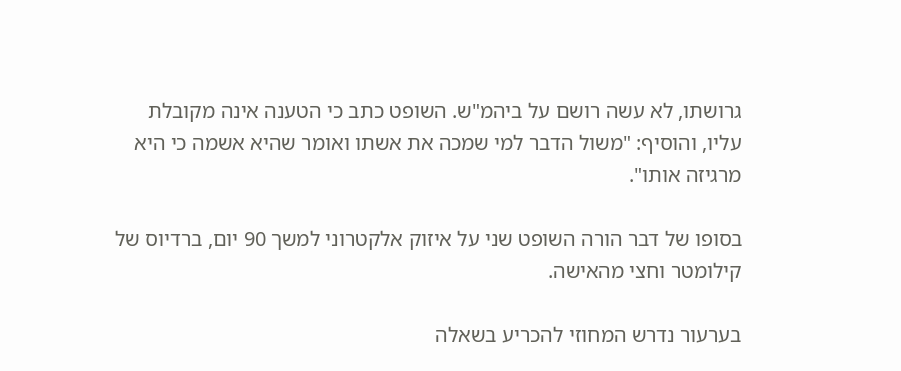גרושתו, לא עשה רושם על ביהמ"ש. השופט כתב כי הטענה אינה מקובלת עליו, והוסיף: "משול הדבר למי שמכה את אשתו ואומר שהיא אשמה כי היא מרגיזה אותו".

בסופו של דבר הורה השופט שני על איזוק אלקטרוני למשך 90 יום, ברדיוס של קילומטר וחצי מהאישה.

בערעור נדרש המחוזי להכריע בשאלה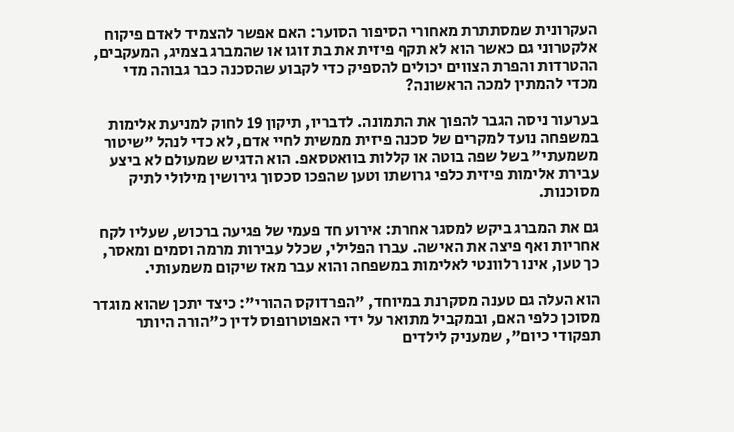העקרונית שמסתתרת מאחורי הסיפור הסוער: האם אפשר להצמיד לאדם פיקוח אלקטרוני גם כאשר הוא לא תקף פיזית את בת זוגו או שהמברג בצמיג, המעקבים, ההטרדות והפרת הצווים יכולים להספיק כדי לקבוע שהסכנה כבר גבוהה מדי מכדי להמתין למכה הראשונה?

בערעור ניסה הגבר להפוך את התמונה. לדבריו, תיקון 19 לחוק למניעת אלימות במשפחה נועד למקרים של סכנה פיזית ממשית לחיי אדם, לא כדי לנהל "שיטור משמעתי" בשל שפה בוטה או קללות בוואטסאפ. הוא הדגיש שמעולם לא ביצע עבירת אלימות פיזית כלפי גרושתו וטען שהפכו סכסוך גירושין מילולי לתיק מסוכנות.

גם את המברג ביקש למסגר אחרת: אירוע חד פעמי של פגיעה ברכוש, שעליו לקח אחריות ואף פיצה את האישה. עברו הפלילי, שכלל עבירות מרמה וסמים ומאסר, כך טען, אינו רלוונטי לאלימות במשפחה והוא עבר מאז שיקום משמעותי.

הוא העלה גם טענה מסקרנת במיוחד, "הפרדוקס ההורי": כיצד יתכן שהוא מוגדר מסוכן כלפי האם, ובמקביל מתואר על ידי האפוטרופוס לדין כ"הורה היותר תפקודי כיום", שמעניק לילדים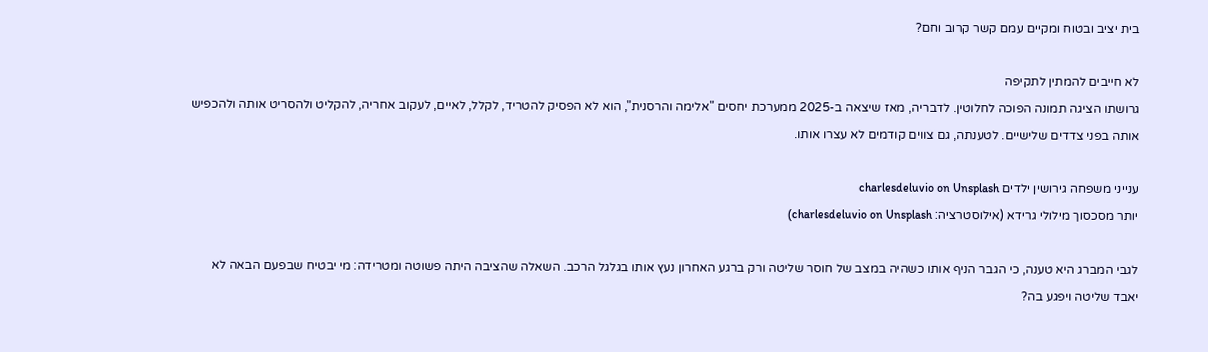בית יציב ובטוח ומקיים עמם קשר קרוב וחם?

לא חייבים להמתין לתקיפה
גרושתו הציגה תמונה הפוכה לחלוטין. לדבריה, מאז שיצאה ב-2025 ממערכת יחסים "אלימה והרסנית", הוא לא הפסיק להטריד, לקלל, לאיים, לעקוב אחריה, להקליט ולהסריט אותה ולהכפיש אותה בפני צדדים שלישיים. לטענתה, גם צווים קודמים לא עצרו אותו.

ענייני משפחה גירושין ילדים charlesdeluvio on Unsplash
יותר מסכסוך מילולי גרידא (אילוסטרציה: charlesdeluvio on Unsplash)

לגבי המברג היא טענה, כי הגבר הניף אותו כשהיה במצב של חוסר שליטה ורק ברגע האחרון נעץ אותו בגלגל הרכב. השאלה שהציבה היתה פשוטה ומטרידה: מי יבטיח שבפעם הבאה לא יאבד שליטה ויפגע בה?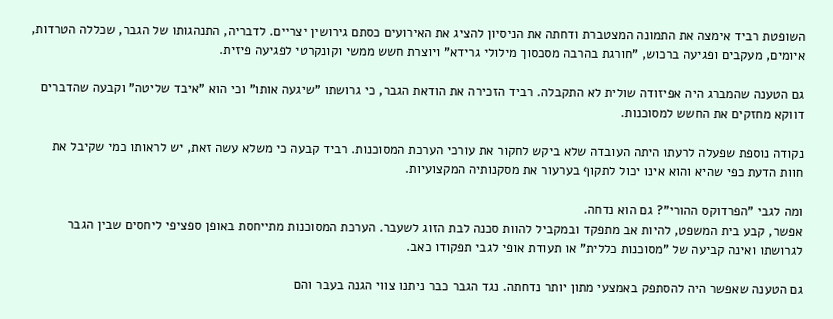השופטת רביד אימצה את התמונה המצטברת ודחתה את הניסיון להציג את האירועים כסתם גירושין יצריים. לדבריה, התנהגותו של הגבר, שכללה הטרדות, איומים, מעקבים ופגיעה ברכוש, "חורגת בהרבה מסכסוך מילולי גרידא" ויוצרת חשש ממשי וקונקרטי לפגיעה פיזית.

גם הטענה שהמברג היה אפיזודה שולית לא התקבלה. רביד הזכירה את הודאת הגבר, כי גרושתו "שיגעה אותו" וכי הוא "איבד שליטה" וקבעה שהדברים דווקא מחזקים את החשש למסוכנות.

נקודה נוספת שפעלה לרעתו היתה העובדה שלא ביקש לחקור את עורכי הערכת המסוכנות. רביד קבעה כי משלא עשה זאת, יש לראותו כמי שקיבל את חוות הדעת כפי שהיא והוא אינו יכול לתקוף בערעור את מסקנותיה המקצועיות.

ומה לגבי "הפרדוקס ההורי"? גם הוא נדחה.
אפשר, קבע בית המשפט, להיות אב מתפקד ובמקביל להוות סכנה לבת הזוג לשעבר. הערכת המסוכנות מתייחסת באופן ספציפי ליחסים שבין הגבר לגרושתו ואינה קביעה של "מסוכנות כללית" או תעודת אופי לגבי תפקודו כאב.

גם הטענה שאפשר היה להסתפק באמצעי מתון יותר נדחתה. נגד הגבר כבר ניתנו צווי הגנה בעבר והם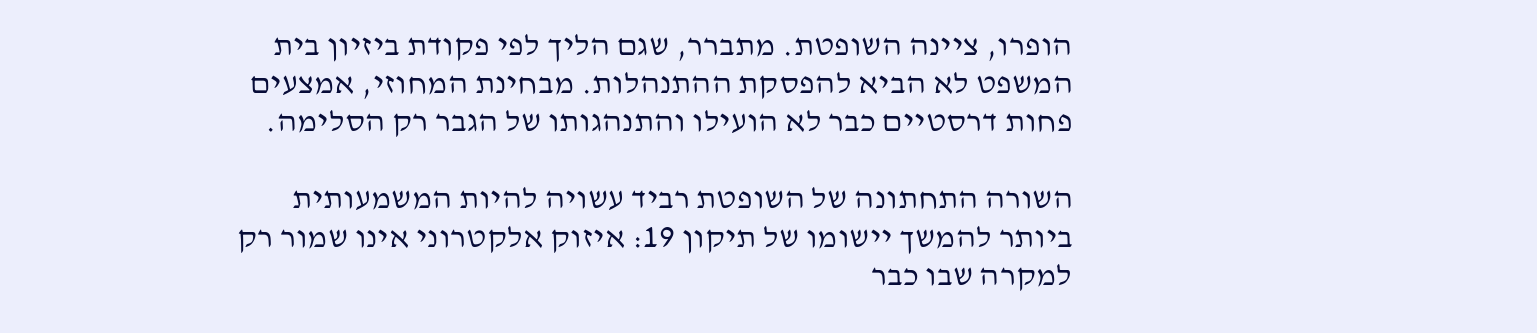הופרו, ציינה השופטת. מתברר, שגם הליך לפי פקודת ביזיון בית המשפט לא הביא להפסקת ההתנהלות. מבחינת המחוזי, אמצעים פחות דרסטיים כבר לא הועילו והתנהגותו של הגבר רק הסלימה.

השורה התחתונה של השופטת רביד עשויה להיות המשמעותית ביותר להמשך יישומו של תיקון 19: איזוק אלקטרוני אינו שמור רק למקרה שבו כבר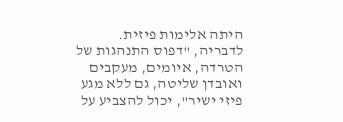היתה אלימות פיזית. לדבריה, "דפוס התנהגות של הטרדה, איומים, מעקבים ואובדן שליטה, גם ללא מגע פיזי ישיר", יכול להצביע על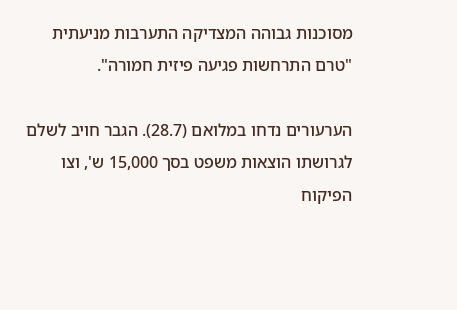מסוכנות גבוהה המצדיקה התערבות מניעתית "טרם התרחשות פגיעה פיזית חמורה".

הערעורים נדחו במלואם (28.7). הגבר חויב לשלם לגרושתו הוצאות משפט בסך 15,000 ש', וצו הפיקוח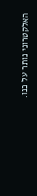האלקטרוני נותר על כנו.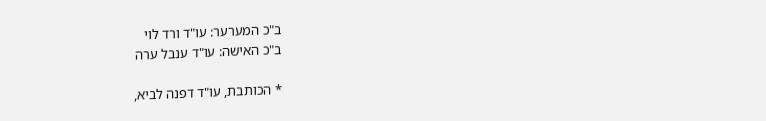ב"כ המערער: עו"ד ורד לוי
ב"כ האישה: עו"ד ענבל ערה

* הכותבת, עו"ד דפנה לביא,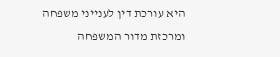היא עורכת דין לענייני משפחה ומרכזת מדור המשפחה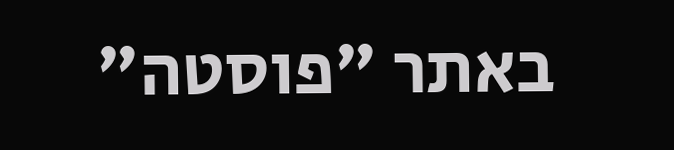באתר "פוסטה"